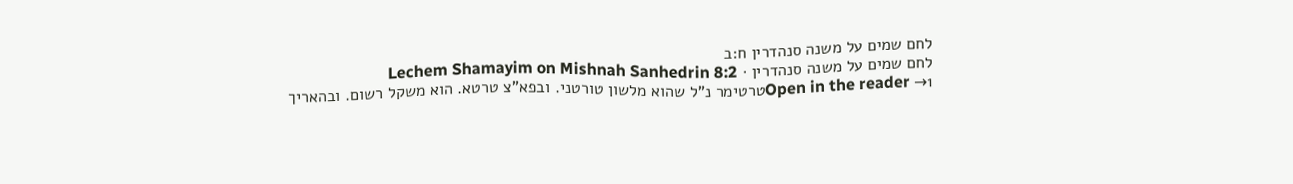לחם שמים על משנה סנהדרין ח:ב
לחם שמים על משנה סנהדרין · Lechem Shamayim on Mishnah Sanhedrin 8:2
Open in the reader →1טרטימר נ"ל שהוא מלשון טורטני. ובפא"צ טרטא. הוא משקל רשום. ובהאריך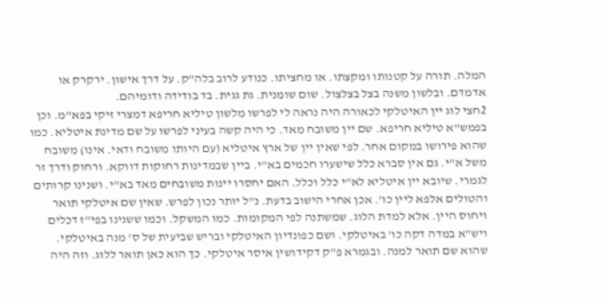המלה. תורה על קטנותו ומקצתו. או מחציתו. כנודע לרוב בלה"ק. על דרך אישון. ירקרק או אדמדם. ובלשון משנה בצל בצלצול. שום שומנית. גת גגית. בד בודידה ודומיהם.
2חצי לוג יין האיטלקי לכאורה היה נראה לי לפרשו מלשון טיליא חריפא דמצרי זיקי בפא"מ. וכן בפמש"א טיליא חריפא. שם יין משובח מאד. כי היה קשה בעיני לפרשו על שם מדינת איטליא. כמו שהוא פירושו במקום אחר. לפי שאין יין של ארץ איטליא (עם היותו משובח ודאי. אינו) משובח משל א"י. גם אין סברא כלל שישערו חכמים בא"י. ביין שבמדינות רחוקות דווקא. ורחוק ודרך זר לגמרי. שיובא יין איטליא לא"י כלל וכלל. האם יחסרו יינות משובחים מאד בא"י. ושנינו קרותים והטולים אלפא ליין כו'. אכן אחרי הישוב בדעת. נ"ל יותר נכון לפרש. שאין שם איטלקי תואר ויחוס היין. אלא למדת הלוג. שמשתנה לפי המקומות. כמו המשקל. וכמו ששנינו בפי"ז דכלים ויש"א במדה דקה כו' באיטלקי. ושם כפונדיון האיטלקי ובריש שביעית של ס' מנה באיטלקי. שהוא שם תואר למנה. ובגמרא פ"ק דקידושין איסר איטלקי. כך הוא כאן תואר ללוג. וזה היה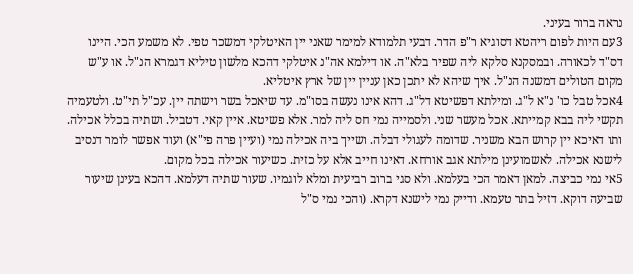נראה ברור בעיני.
3עם היות לפום ריהטא דסוגיא ר"פ הדר. דבעי תלמודא למימר שאני יין האיטלקי דמשכר טפי. לא משמע הכי. היינו דס"ד לכאורה. ובמסקנא סלקא ליה שפיר בלא"ה. או דילמא אה"נ איטלקי דהכא מלשון טיליא דגמרא הנ"ל. או ע"ש מקום הטולים דמשנה הנ"ל. איך שיהא לא יתכן כאן עניין יין של ארץ איטליא.
4אכל טבל כו' נ"א ל"ג. ומילתא דפשיטא דל"ג. דהא אינו נעשה בסו"מ. עד שיאכל בשר וישתה יין. עכ"ל תי"ט. ולטעמיה תקשי ליה בבא קמייתא. אכל מעשר שני. ולסמייה נמי חס ליה למר. אלא פשיטא. איין קאי. דטביל. ושתיה בכלל אכילה. ותו דאיכא יין קרוש הבא משניר. שדומה לעגולי דבלה. ושייך ביה אכילה נמי (ועיין פרה פי"א) ועוד אפשר לומר דנסיב לישנא אכילה. לאשמועינן מילתא אגב אורחא. דאינו חייב אלא על כזית. כשיעור אכילה בכל מקום.
5אי נמי כביצה. למאן דאמר הכי בעלמא. ולא סגי ברוב רביעית ומלא לוגמיו. שעור שתיה דעלמא. דהכא בעינן שיעור שביעה דוקא. דזיל בתר טעמא. ודייק נמי לישנא דקרא. (והכי נמי ס"ל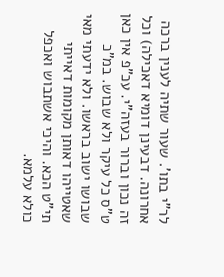לר"י בתו'. שעור שתיה לענין ברכה אחרונה. דבעינן דומיא דאכילה) וכל זה נכון וברור בעזה"י. עכ"פ אין כאן ט"ס כל עיקר ולא שבוש. במ"כ שבושו ישוב בראשו. ולא ידעתי מאי שאטייהו דאותן מקומות דאייתי תי"ט הכא. והיכי אשתבוש ואכפל כולא עלמא.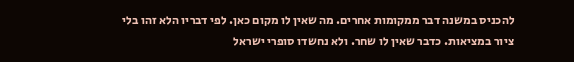להכניס במשנה דבר ממקומות אחרים. מה שאין לו מקום כאן. לפי דבריו הלא זהו בלי ציור במציאות. כדבר שאין לו שחר. ולא נחשדו סופרי ישראל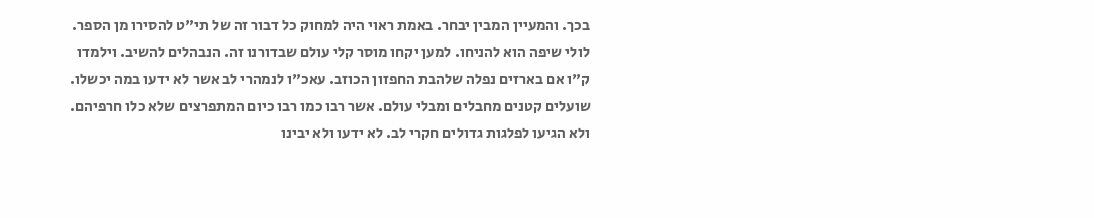בכך. והמעיין המבין יבחר. באמת ראוי היה למחוק כל דבור זה של תי"ט להסירו מן הספר. לולי שיפה הוא להניחו. למען יקחו מוסר קלי עולם שבדורנו זה. הנבהלים להשיב. וילמדו ק"ו אם בארזים נפלה שלהבת החפזון הכוזב. עאכ"ו לנמהרי לב אשר לא ידעו במה יכשלו. שועלים קטנים מחבלים ומבלי עולם. אשר רבו כמו רבו כיום המתפרצים שלא כלו חרפיהם. ולא הגיעו לפלגות גדולים חקרי לב. לא ידעו ולא יבינו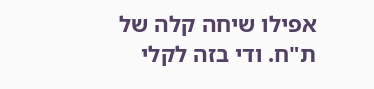אפילו שיחה קלה של ת"ח. ודי בזה לקלי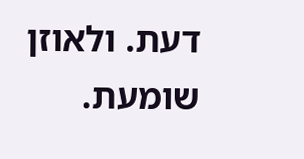דעת. ולאוזן שומעת.